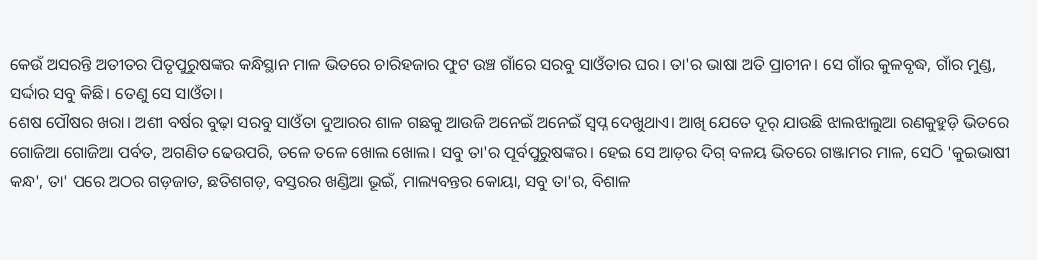କେଉଁ ଅସରନ୍ତି ଅତୀତର ପିତୃପୁରୁଷଙ୍କର କନ୍ଧିସ୍ଥାନ ମାଳ ଭିତରେ ଚାରିହଜାର ଫୁଟ ଉଞ୍ଚ ଗାଁରେ ସରବୁ ସାଓଁତାର ଘର। ତା'ର ଭାଷା ଅତି ପ୍ରାଚୀନ। ସେ ଗାଁର କୁଳବୃଦ୍ଧ, ଗାଁର ମୁଣ୍ଡ, ସର୍ଦ୍ଦାର ସବୁ କିଛି। ତେଣୁ ସେ ସାଓଁତା।
ଶେଷ ପୌଷର ଖରା। ଅଶୀ ବର୍ଷର ବୁଢ଼ା ସରବୁ ସାଓଁତା ଦୁଆରର ଶାଳ ଗଛକୁ ଆଉଜି ଅନେଇଁ ଅନେଇଁ ସ୍ବପ୍ନ ଦେଖୁଥାଏ। ଆଖି ଯେତେ ଦୂର୍ ଯାଉଛି ଝାଲଝାଲୁଆ ରଣକୁହୁଡ଼ି ଭିତରେ ଗୋଜିଆ ଗୋଜିଆ ପର୍ବତ, ଅଗଣିତ ଢେଉପରି, ତଳେ ତଳେ ଖୋଲ ଖୋଲ। ସବୁ ତା'ର ପୂର୍ବପୁରୁଷଙ୍କର। ହେଇ ସେ ଆଡ଼ର ଦିଗ୍ ବଳୟ ଭିତରେ ଗଞ୍ଜାମର ମାଳ, ସେଠି 'କୁଇଭାଷୀ କନ୍ଧ', ତା' ପରେ ଅଠର ଗଡ଼ଜାତ, ଛତିଶଗଡ଼, ବସ୍ତରର ଖଣ୍ଡିଆ ଭୂଇଁ, ମାଲ୍ୟବନ୍ତର କୋୟା, ସବୁ ତା'ର, ବିଶାଳ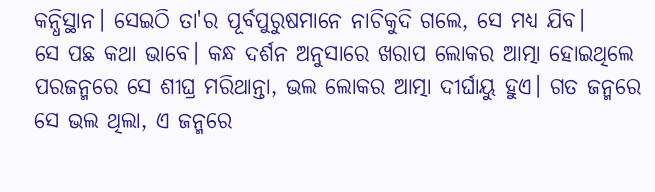କନ୍ଧିସ୍ଥାନ। ସେଇଠି ତା'ର ପୂର୍ବପୁରୁଷମାନେ ନାଚିକୁଦି ଗଲେ, ସେ ମଧ୍ୟ ଯିବ।
ସେ ପଛ କଥା ଭାବେ। କନ୍ଧ ଦର୍ଶନ ଅନୁସାରେ ଖରାପ ଲୋକର ଆତ୍ମା ହୋଇଥିଲେ ପରଜନ୍ମରେ ସେ ଶୀଘ୍ର ମରିଥାନ୍ତା, ଭଲ ଲୋକର ଆତ୍ମା ଦୀର୍ଘାୟୁ ହୁଏ। ଗତ ଜନ୍ମରେ ସେ ଭଲ ଥିଲା, ଏ ଜନ୍ମରେ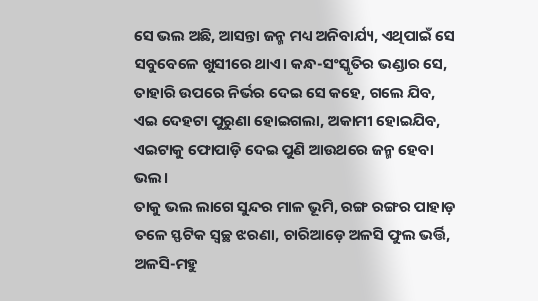ସେ ଭଲ ଅଛି, ଆସନ୍ତା ଜନ୍ମ ମଧ୍ୟ ଅନିବାର୍ଯ୍ୟ, ଏଥିପାଇଁ ସେ ସବୁବେଳେ ଖୁସୀରେ ଥାଏ। କନ୍ଧ-ସଂସ୍କୃତିର ଭଣ୍ଡାର ସେ, ତାହାରି ଉପରେ ନିର୍ଭର ଦେଇ ସେ କହେ, ଗଲେ ଯିବ, ଏଇ ଦେହଟା ପୁରୁଣା ହୋଇଗଲା, ଅକାମୀ ହୋଇଯିବ, ଏଇଟାକୁ ଫୋପାଡ଼ି ଦେଇ ପୁଣି ଆଉଥରେ ଜନ୍ମ ହେବା ଭଲ।
ତାକୁ ଭଲ ଲାଗେ ସୁନ୍ଦର ମାଳ ଭୂମି, ରଙ୍ଗ ରଙ୍ଗର ପାହାଡ଼ ତଳେ ସ୍ଫଟିକ ସ୍ୱଚ୍ଛ ଝରଣା, ଚାରିଆଡ଼େ ଅଳସି ଫୁଲ ଭର୍ତ୍ତି, ଅଳସି-ମହୁ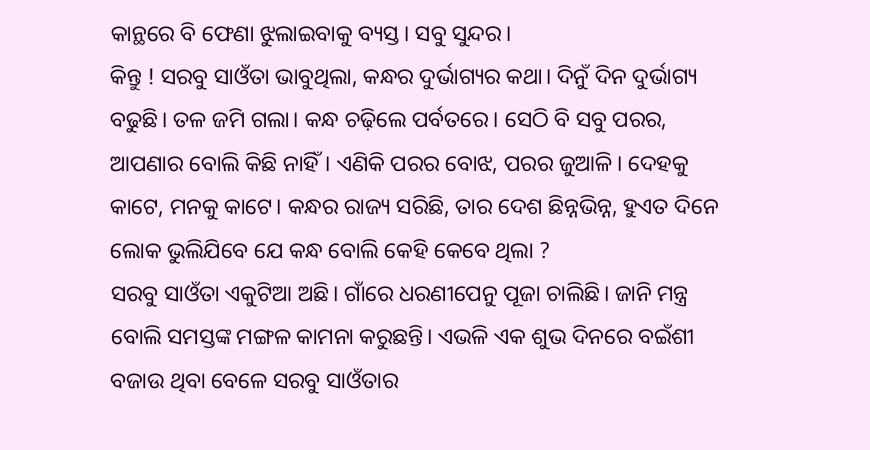କାନ୍ଥରେ ବି ଫେଣା ଝୁଲାଇବାକୁ ବ୍ୟସ୍ତ। ସବୁ ସୁନ୍ଦର।
କିନ୍ତୁ ! ସରବୁ ସାଓଁତା ଭାବୁଥିଲା, କନ୍ଧର ଦୁର୍ଭାଗ୍ୟର କଥା। ଦିନୁଁ ଦିନ ଦୁର୍ଭାଗ୍ୟ ବଢୁଛି। ତଳ ଜମି ଗଲା। କନ୍ଧ ଚଢ଼ିଲେ ପର୍ବତରେ। ସେଠି ବି ସବୁ ପରର, ଆପଣାର ବୋଲି କିଛି ନାହିଁ। ଏଣିକି ପରର ବୋଝ, ପରର ଜୁଆଳି। ଦେହକୁ କାଟେ, ମନକୁ କାଟେ। କନ୍ଧର ରାଜ୍ୟ ସରିଛି, ତାର ଦେଶ ଛିନ୍ନଭିନ୍ନ, ହୁଏତ ଦିନେ ଲୋକ ଭୁଲିଯିବେ ଯେ କନ୍ଧ ବୋଲି କେହି କେବେ ଥିଲା ?
ସରବୁ ସାଓଁତା ଏକୁଟିଆ ଅଛି। ଗାଁରେ ଧରଣୀପେନୁ ପୂଜା ଚାଲିଛି। ଜାନି ମନ୍ତ୍ର ବୋଲି ସମସ୍ତଙ୍କ ମଙ୍ଗଳ କାମନା କରୁଛନ୍ତି। ଏଭଳି ଏକ ଶୁଭ ଦିନରେ ବଇଁଶୀ ବଜାଉ ଥିବା ବେଳେ ସରବୁ ସାଓଁତାର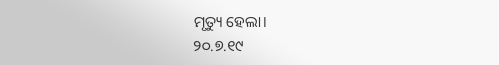ମୃତ୍ୟୁ ହେଲା।
୨୦.୭.୧୯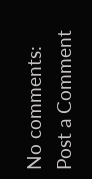No comments:
Post a Comment